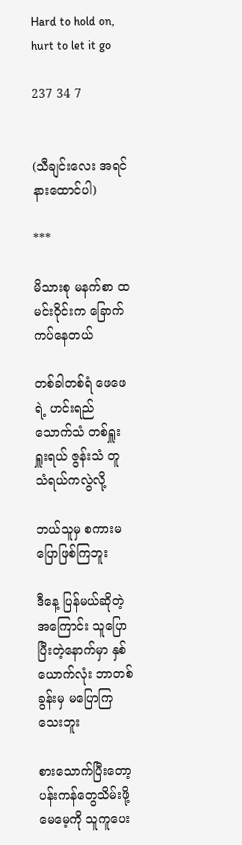Hard to hold on, hurt to let it go

237 34 7


(သီချင်းလေး အရင်နားထောင်ပါ)

***

မိသားစု မနက်စာ ထမင်းဝိုင်းက ခြောက်ကပ်နေတယ်

တစ်ခါတစ်ရံ ဖေဖေရဲ့ ဟင်းရည် သောက်သံ တစ်ရှူးရှူးရယ် ဇွန်းသံ တူသံရယ်ကလွဲလို့

ဘယ်သူမှ စကားမပြောဖြစ်ကြဘူး

ဒီနေ့ ပြန်မယ်ဆိုတဲ့အကြောင်း သူပြောပြီးတဲ့နောက်မှာ နှစ်ယောက်လုံး ဘာတစ်ခွန်းမှ မပြောကြသေးဘူး

စားသောက်ပြီးတော့ ပန်းကန်တွေသိမ်းဖို့ မေမေ့ကို သူကူပေး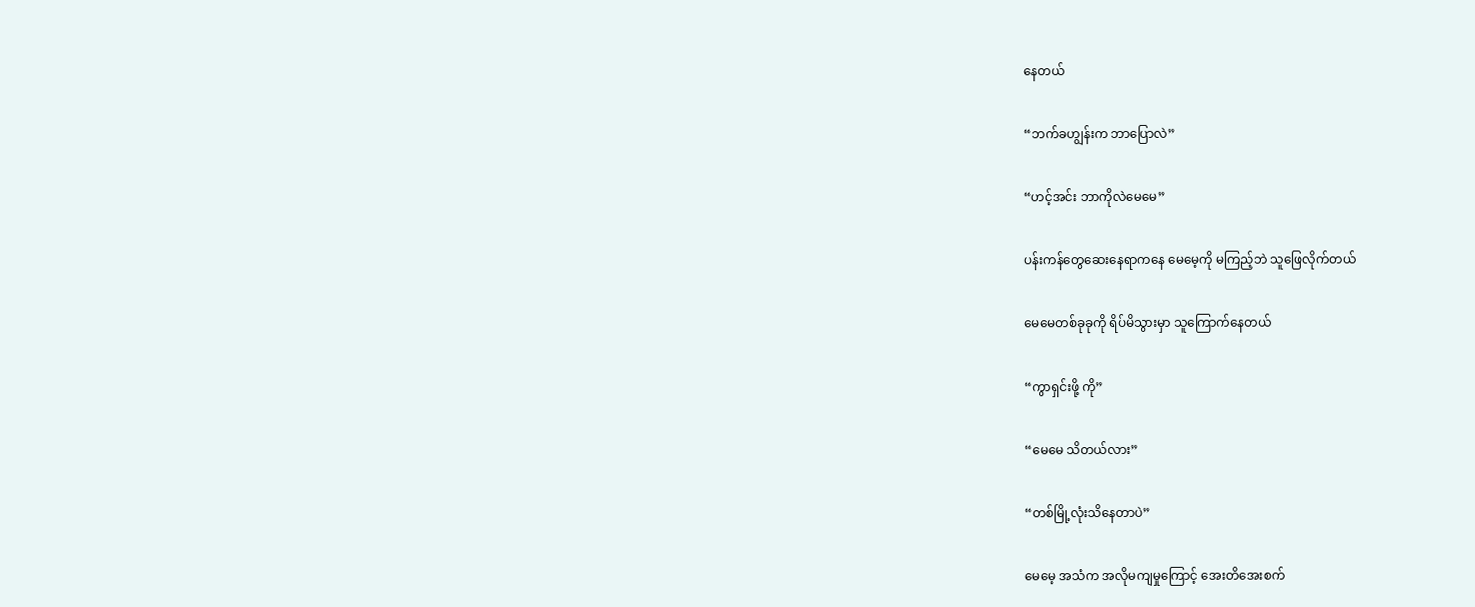နေတယ်

“ဘက်ခဟျွန်းက ဘာပြောလဲ”

“ဟင့်အင်း ဘာကိုလဲမေမေ”

ပန်းကန်တွေဆေးနေရာကနေ မေမေ့ကို မကြည့်ဘဲ သူဖြေလိုက်တယ်

မေမေတစ်ခုခုကို ရိပ်မိသွားမှာ သူကြောက်နေတယ်

“ကွာရှင်းဖို့ ကို”

“မေမေ သိတယ်လား”

“တစ်မြို့လုံးသိနေတာပဲ”

မေမေ့ အသံက အလိုမကျမှုကြောင့် အေးတိအေးစက်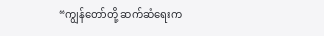“ကျွန်တော်တို့ ဆက်ဆံရေးက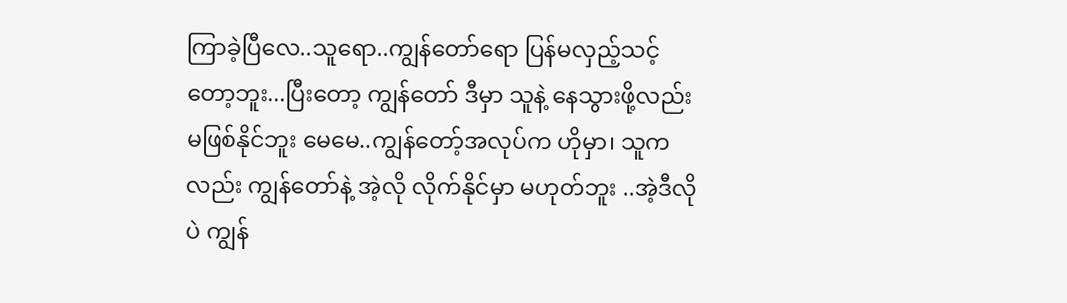ကြာခဲ့ပြီလေ..သူရော..ကျွန်တော်ရော ပြန်မလှည့်သင့်တော့ဘူး...ပြီးတော့ ကျွန်တော် ဒီမှာ သူနဲ့ နေသွားဖို့လည်း မဖြစ်နိုင်ဘူး မေမေ..ကျွန်တော့်အလုပ်က ဟိုမှာ၊ သူကလည်း ကျွန်တော်နဲ့ အဲ့လို လိုက်နိုင်မှာ မဟုတ်ဘူး ..အဲ့ဒီလိုပဲ ကျွန်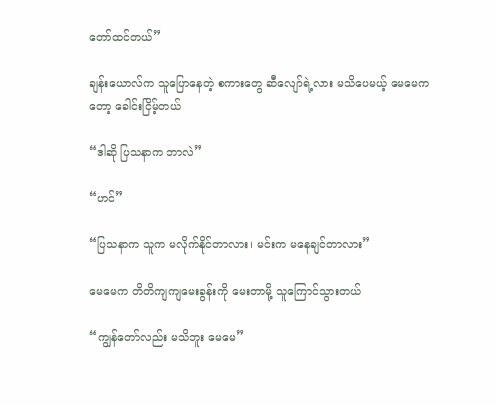တော်ထင်တယ်”

ချန်းယောလ်က သူပြောနေတဲ့ စကားတွေ ဆီလျော်ရဲ့လား မသိပေမယ့် မေမေကတော့ ခေါင်းငြိမ့်တယ်

“ဒါဆို ပြသနာက ဘာလဲ”

“ဟင်”

“ပြသနာက သူက မလိုက်နိုင်တာလား၊ မင်းက မနေချင်တာလား”

မေမေက တိတိကျကျမေးခွန်းကို မေးတာမို့ သူကြောင်သွားတယ်

“ကျွန်တော်လည်း မသိဘူး မေမေ”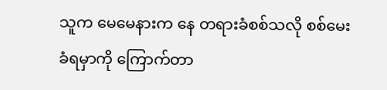သူက မေမေနားက နေ တရားခံစစ်သလို စစ်မေးခံရမှာကို ကြောက်တာ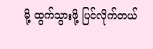မို့ ထွက်သွားဖို့ ပြင်လိုက်တယ်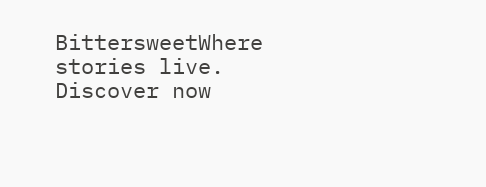BittersweetWhere stories live. Discover now